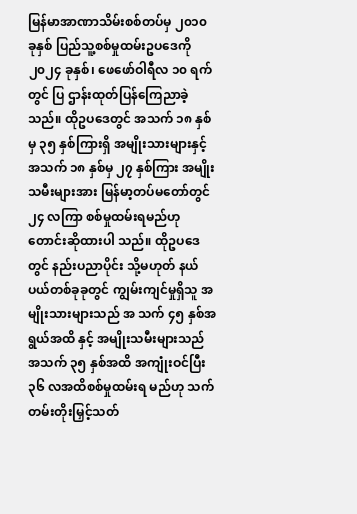မြန်မာအာဏာသိမ်းစစ်တပ်မှ ၂၀၁၀ ခုနှစ် ပြည်သူ့စစ်မှုထမ်းဥပဒေကို ၂၀၂၄ ခုနှစ်၊ ဖေဖော်ဝါရီလ ၁၀ ရက်တွင် ပြ ဌာန်းထုတ်ပြန်ကြေညာခဲ့သည်။ ထိုဥပဒေတွင် အသက် ၁၈ နှစ်မှ ၃၅ နှစ်ကြားရှိ အမျိုးသားများနှင့် အသက် ၁၈ နှစ်မှ ၂၇ နှစ်ကြား အမျိုးသမီးများအား မြန်မာ့တပ်မတော်တွင် ၂၄ လကြာ စစ်မှုထမ်းရမည်ဟု တောင်းဆိုထားပါ သည်။ ထိုဥပဒေတွင် နည်းပညာပိုင်း သို့မဟုတ် နယ်ပယ်တစ်ခုခုတွင် ကျွမ်းကျင်မှုရှိသူ အမျိုးသားများသည် အ သက် ၄၅ နှစ်အရွယ်အထိ နှင့် အမျိုးသမီးများသည် အသက် ၃၅ နှစ်အထိ အကျုံးဝင်ပြီး ၃၆ လအထိစစ်မှုထမ်းရ မည်ဟု သက်တမ်းတိုးမြှင့်သတ်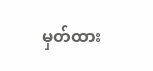မှတ်ထား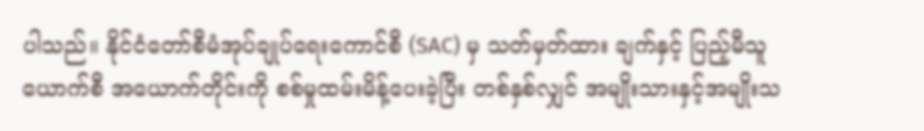ပါသည်။ နိုင်ငံတော်စီမံအုပ်ချုပ်ရေးကောင်စီ (SAC) မှ သတ်မှတ်ထား ချက်နှင့် ပြည့်မီသူယောက်စီ အယောက်တိုင်းကို စစ်မှုထမ်းမိန့်ပေးခဲ့ပြီး တစ်နှစ်လျှင် အမျိုးသားနှင့်အမျိုးသ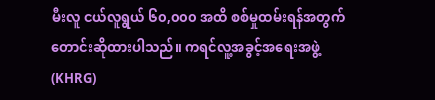မီးလူ ငယ်လူရွယ် ၆၀,၀၀၀ အထိ စစ်မှုထမ်းရန်အတွက်တောင်းဆိုထားပါသည်။ ကရင်လူ့အခွင့်အရေးအဖွဲ့ (KHRG)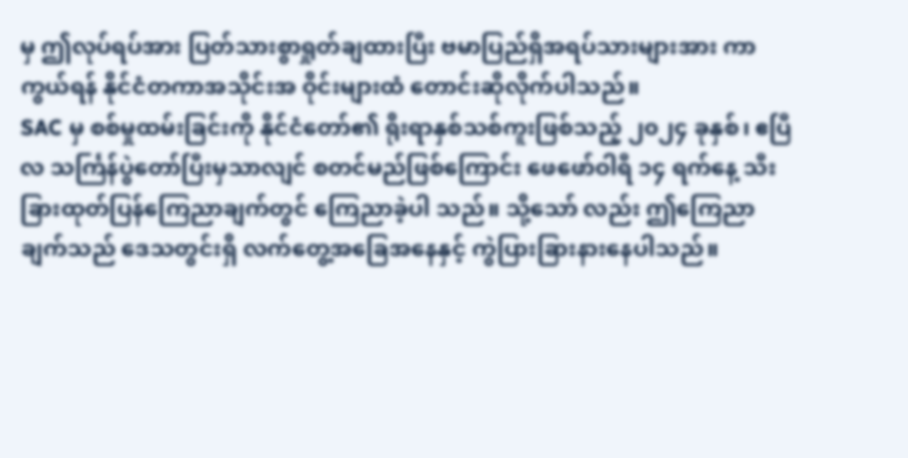မှ ဤလုပ်ရပ်အား ပြတ်သားစွာရှုတ်ချထားပြီး ဗမာပြည်ရှိအရပ်သားများအား ကာကွယ်ရန် နိုင်ငံတကာအသိုင်းအ ဝိုင်းများထံ တောင်းဆိုလိုက်ပါသည်။
SAC မှ စစ်မှုထမ်းခြင်းကို နိုင်ငံတော်၏ ရိုးရာနှစ်သစ်ကူးဖြစ်သည့် ၂၀၂၄ ခုနှစ်၊ ဧပြီလ သင်္ကြန်ပွဲတော်ပြီးမှသာလျင် စတင်မည်ဖြစ်ကြောင်း ဖေဖော်ဝါရီ ၁၄ ရက်နေ့ သီးခြားထုတ်ပြန်ကြေညာချက်တွင် ကြေညာခဲ့ပါ သည်။ သို့သော် လည်း ဤကြေညာချက်သည် ဒေသတွင်းရှိ လက်တွေ့အခြေအနေနှင့် ကွဲပြားခြားနားနေပါသည်။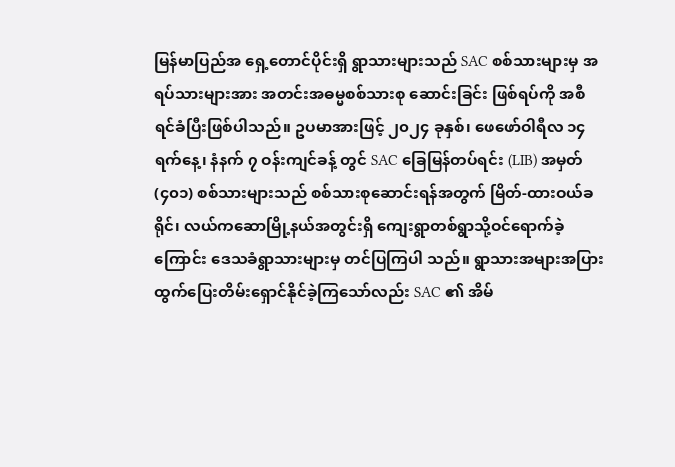မြန်မာပြည်အ ရှေ့တောင်ပိုင်းရှိ ရွာသားများသည် SAC စစ်သားများမှ အရပ်သားများအား အတင်းအဓမ္မစစ်သားစု ဆောင်းခြင်း ဖြစ်ရပ်ကို အစီရင်ခံပြီးဖြစ်ပါသည်။ ဥပမာအားဖြင့် ၂၀၂၄ ခုနှစ်၊ ဖေဖော်ဝါရီလ ၁၄ ရက်နေ့၊ နံနက် ၇ ဝန်းကျင်ခန့် တွင် SAC ခြေမြန်တပ်ရင်း (LIB) အမှတ် (၄၀၁) စစ်သားများသည် စစ်သားစုဆောင်းရန်အတွက် မြိတ်-ထားဝယ်ခ ရိုင်၊ လယ်ကဆောမြို့နယ်အတွင်းရှိ ကျေးရွာတစ်ရွာသို့ဝင်ရောက်ခဲ့ကြောင်း ဒေသခံရွာသားများမှ တင်ပြကြပါ သည်။ ရွာသားအများအပြား ထွက်ပြေးတိမ်းရှောင်နိုင်ခဲ့ကြသော်လည်း SAC ၏ အိမ်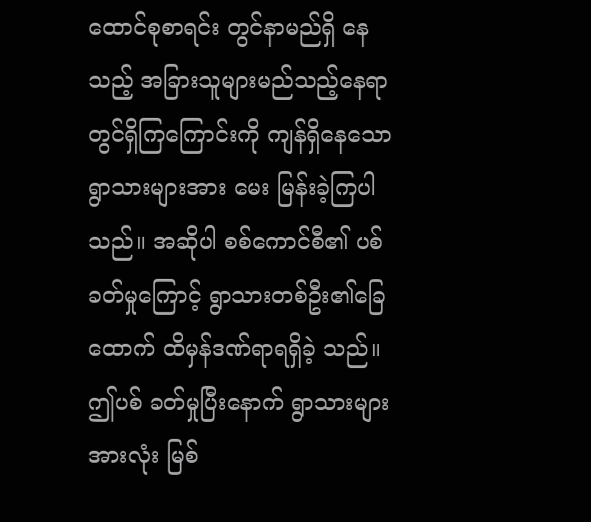ထောင်စုစာရင်း တွင်နာမည်ရှိ နေသည့် အခြားသူများမည်သည့်နေရာတွင်ရှိကြကြောင်းကို ကျန်ရှိနေသောရွာသားများအား မေး မြန်းခဲ့ကြပါ သည်။ အဆိုပါ စစ်ကောင်စီ၏ ပစ်ခတ်မှုကြောင့် ရွာသားတစ်ဦး၏ခြေထောက် ထိမှန်ဒဏ်ရာရရှိခဲ့ သည်။ ဤပစ် ခတ်မှုပြီးနောက် ရွာသားများအားလုံး မြစ်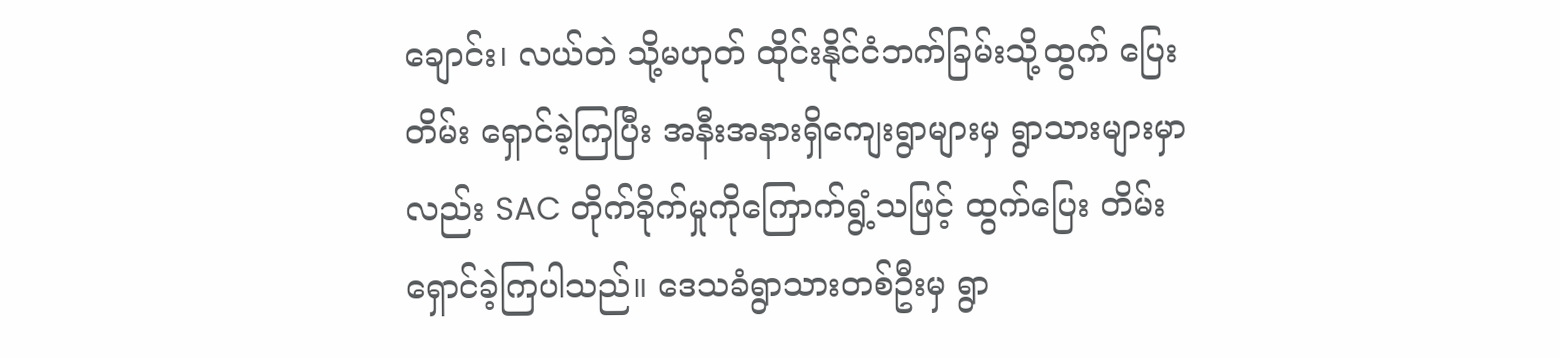ချောင်း၊ လယ်တဲ သို့မဟုတ် ထိုင်းနိုင်ငံဘက်ခြမ်းသို့ထွက် ပြေးတိမ်း ရှောင်ခဲ့ကြပြီး အနီးအနားရှိကျေးရွာများမှ ရွာသားများမှာလည်း SAC တိုက်ခိုက်မှုကိုကြောက်ရွံ့သဖြင့် ထွက်ပြေး တိမ်းရှောင်ခဲ့ကြပါသည်။ ဒေသခံရွာသားတစ်ဦးမှ ရွာ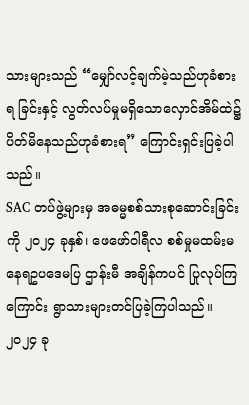သားများသည် “မျှော်လင့်ချက်မဲ့သည်ဟုခံစားရ ခြင်းနှင့် လွတ်လပ်မှုမရှိသောလှောင်အိမ်ထဲ၌ ပိတ်မိနေသည်ဟုခံစားရ” ကြောင်းရှင်းပြခဲ့ပါသည်။
SAC တပ်ဖွဲ့များမှ အဓမ္မစစ်သားစုဆောင်းခြင်းကို ၂၀၂၄ ခုနှစ်၊ ဖေဖော်ဝါရီလ စစ်မှုမထမ်းမနေရဥပဒေမပြ ဌာန်းမီ အချိန်ကပင် ပြုလုပ်ကြကြောင်း ရွာသားများတင်ပြခဲ့ကြပါသည်။ ၂၀၂၄ ခု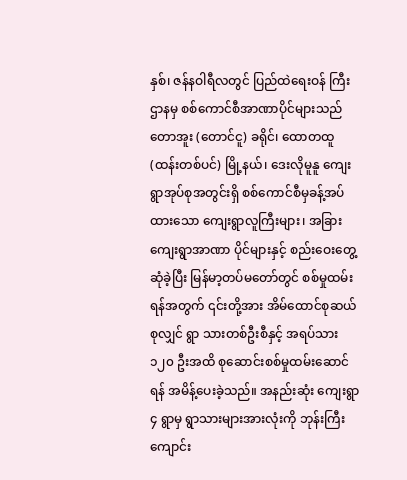နှစ်၊ ဇန်နဝါရီလတွင် ပြည်ထဲရေးဝန် ကြီး ဌာနမှ စစ်ကောင်စီအာဏာပိုင်များသည် တောအူး (တောင်ငူ) ခရိုင်၊ ထောတထူ (ထန်းတစ်ပင်) မြို့နယ်၊ ဒေးလိုမူနူ ကျေးရွာအုပ်စုအတွင်းရှိ စစ်ကောင်စီမှခန့်အပ်ထားသော ကျေးရွာလူကြီးများ၊ အခြားကျေးရွာအာဏာ ပိုင်များနှင့် စည်းဝေးတွေ့ဆုံခဲ့ပြီး မြန်မာ့တပ်မတော်တွင် စစ်မှုထမ်းရန်အတွက် ၎င်းတို့အား အိမ်ထောင်စုဆယ်စုလျှင် ရွာ သားတစ်ဦးစီနှင့် အရပ်သား ၁၂၀ ဦးအထိ စုဆောင်းစစ်မှုထမ်းဆောင်ရန် အမိန့်ပေးခဲ့သည်။ အနည်းဆုံး ကျေးရွာ ၄ ရွာမှ ရွာသားများအားလုံးကို ဘုန်းကြီးကျောင်း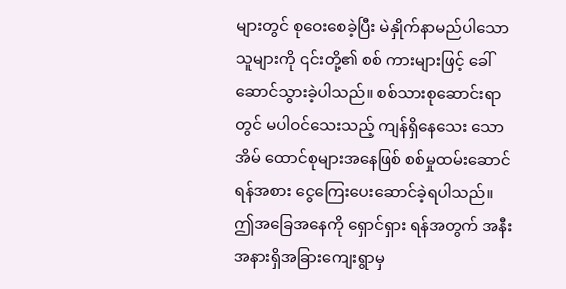များတွင် စုဝေးစေခဲ့ပြီး မဲနှိုက်နာမည်ပါသောသူများကို ၎င်းတို့၏ စစ် ကားများဖြင့် ခေါ်ဆောင်သွားခဲ့ပါသည်။ စစ်သားစုဆောင်းရာတွင် မပါဝင်သေးသည့် ကျန်ရှိနေသေး သောအိမ် ထောင်စုများအနေဖြစ် စစ်မှုထမ်းဆောင်ရန်အစား ငွေကြေးပေးဆောင်ခဲ့ရပါသည်။ ဤအခြေအနေကို ရှောင်ရှား ရန်အတွက် အနီးအနားရှိအခြားကျေးရွာမှ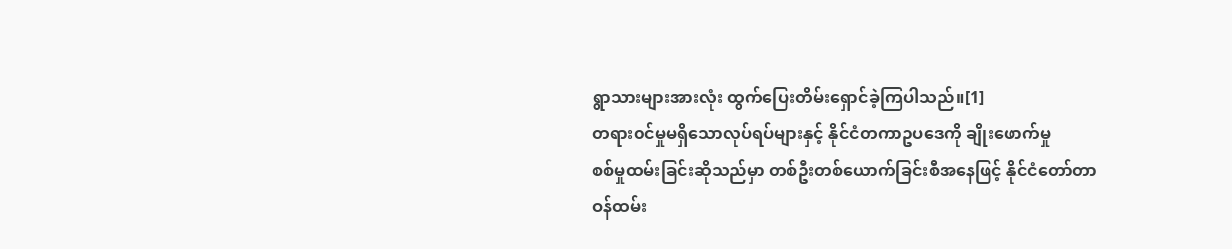ရွာသားများအားလုံး ထွက်ပြေးတိမ်းရှောင်ခဲ့ကြပါသည်။[1]
တရား၀င်မှုမရှိသောလုပ်ရပ်များနှင့် နိုင်ငံတကာဥပဒေကို ချိုးဖောက်မှု
စစ်မှုထမ်းခြင်းဆိုသည်မှာ တစ်ဦးတစ်ယောက်ခြင်းစီအနေဖြင့် နိုင်ငံတော်တာဝန်ထမ်း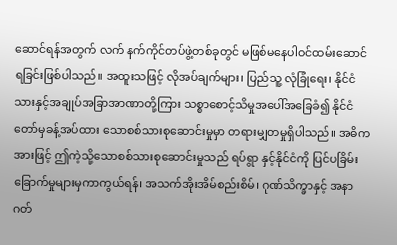ဆောင်ရန်အတွက် လက် နက်ကိုင်တပ်ဖွဲ့တစ်ခုတွင် မဖြစ်မနေပါဝင်ထမ်းဆောင်ရခြင်းဖြစ်ပါသည်။ အထူးသဖြင့် လိုအပ်ချက်များ၊ ပြည်သူ့ လုံခြုံရေး၊ နိုင်ငံသားနှင့်အချုပ်အခြာအာဏာတို့ကြား သစ္စာစောင့်သိမှုအပေါ်အခြေခံ၍ နိုင်ငံတော်မှခန့်အပ်ထား သောစစ်သားစုဆောင်းမှုမှာ တရားမျှတမှုရှိပါသည်။ အဓိကအားဖြင့် ဤကဲ့သို့သောစစ်သားစုဆောင်းမှုသည် ရပ်ရွာ နှင့်နိုင်ငံကို ပြင်ပခြိမ်းခြောက်မှုများမှကာကွယ်ရန်၊ အသက်အိုးအိမ်စည်းစိမ်၊ ဂုဏ်သိက္ခာနှင့် အနာဂတ်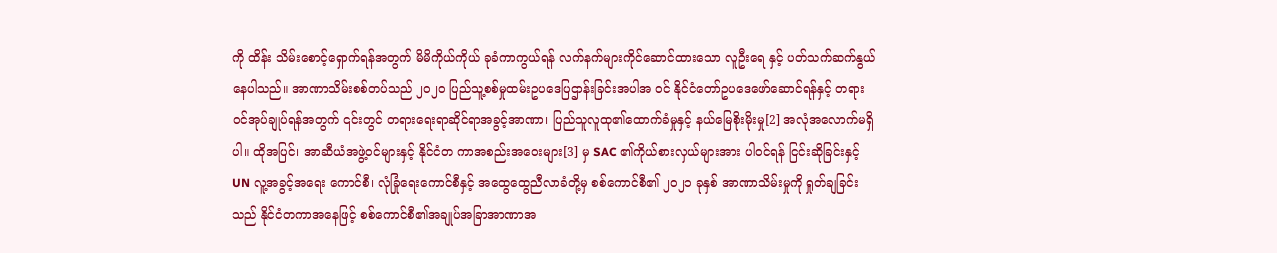ကို ထိန်း သိမ်းစောင့်ရှောက်ရန်အတွက် မိမိကိုယ်ကိုယ် ခုခံကာကွယ်ရန် လက်နက်များကိုင်ဆောင်ထားသော လူဦးရေ နှင့် ပတ်သက်ဆက်နွယ်နေပါသည်။ အာဏာသိမ်းစစ်တပ်သည် ၂၀၂၀ ပြည်သူ့စစ်မှုထမ်းဥပဒေပြဌာန်းခြင်းအပါအ ဝင် နိုင်ငံတော်ဥပဒေဖော်ဆောင်ရန်နှင့် တရားဝင်အုပ်ချုပ်ရန်အတွက် ၎င်းတွင် တရားရေးရာဆိုင်ရာအခွင့်အာဏာ၊ ပြည်သူလူထု၏ထောက်ခံမှုနှင့် နယ်မြေစိုးမိုးမှု[2] အလုံအလောက်မရှိပါ။ ထိုအပြင်၊ အာဆီယံအဖွဲ့ဝင်များနှင့် နိုင်ငံတ ကာအစည်းအဝေးများ[3] မှ SAC ၏ကိုယ်စားလှယ်များအား ပါဝင်ရန် ငြင်းဆိုခြင်းနှင့် UN လူ့အခွင့်အရေး ကောင်စီ၊ လုံခြုံရေးကောင်စီနှင့် အထွေထွေညီလာခံတို့မှ စစ်ကောင်စီ၏ ၂၀၂၁ ခုနှစ် အာဏာသိမ်းမှုကို ရှုတ်ချခြင်း သည် နိုင်ငံတကာအနေဖြင့် စစ်ကောင်စီ၏အချုပ်အခြာအာဏာအ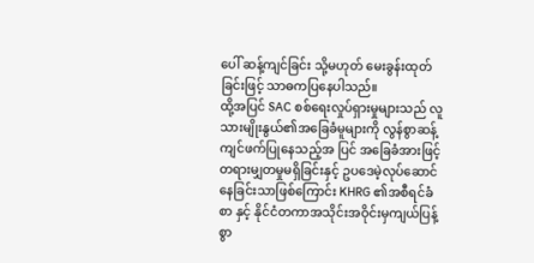ပေါ် ဆန့်ကျင်ခြင်း သို့မဟုတ် မေးခွန်းထုတ် ခြင်းဖြင့် သာဓကပြနေပါသည်။
ထို့အပြင် SAC စစ်ရေးလှုပ်ရှားမှုများသည် လူသားမျိုးနွယ်၏အခြေခံမူများကို လွန်စွာဆန့်ကျင်ဖက်ပြုနေသည့်အ ပြင် အခြေခံအားဖြင့် တရားမျှတမှုမရှိခြင်းနှင့် ဥပဒေမဲ့လုပ်ဆောင်နေခြင်းသာဖြစ်ကြောင်း KHRG ၏အစီရင်ခံစာ နှင့် နိုင်ငံတကာအသိုင်းအဝိုင်းမှကျယ်ပြန့်စွာ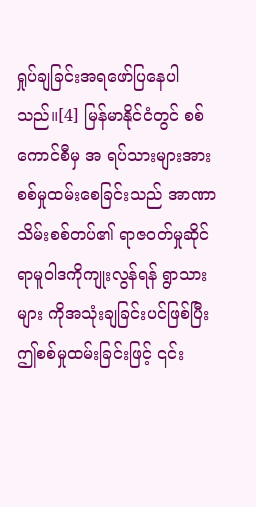ရှုပ်ချခြင်းအရဖော်ပြနေပါသည်။[4] မြန်မာနိုင်ငံတွင် စစ်ကောင်စီမှ အ ရပ်သားများအား စစ်မှုထမ်းစေခြင်းသည် အာဏာသိမ်းစစ်တပ်၏ ရာဇဝတ်မှုဆိုင်ရာမူဝါဒကိုကျုးလွန်ရန် ရွာသား များ ကိုအသုံးချခြင်းပင်ဖြစ်ပြီး ဤစစ်မှုထမ်းခြင်းဖြင့် ၎င်း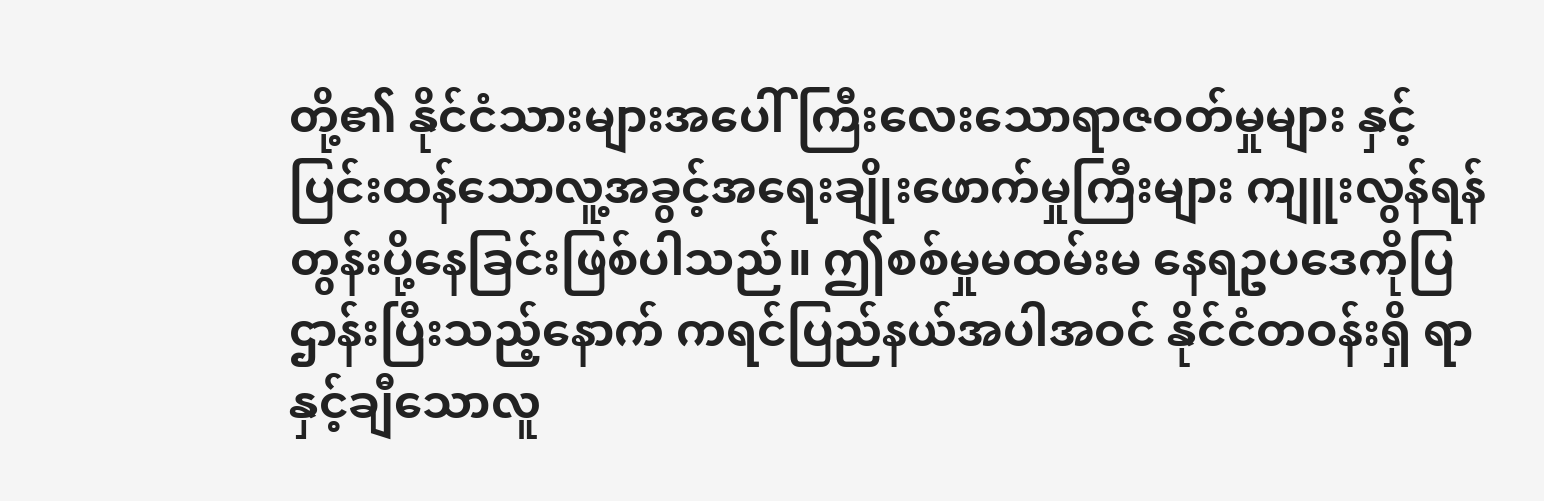တို့၏ နိုင်ငံသားများအပေါ် ကြီးလေးသောရာဇဝတ်မှုများ နှင့် ပြင်းထန်သောလူ့အခွင့်အရေးချိုးဖောက်မှုကြီးများ ကျူးလွန်ရန် တွန်းပို့နေခြင်းဖြစ်ပါသည်။ ဤစစ်မှုမထမ်းမ နေရဥပဒေကိုပြဌာန်းပြီးသည့်နောက် ကရင်ပြည်နယ်အပါအဝင် နိုင်ငံတဝန်းရှိ ရာနှင့်ချီသောလူ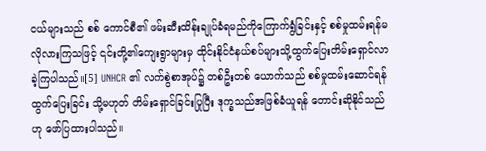ငယ်များသည် စစ် ကောင်စီ၏ ဖမ်းဆီးထိန်းချုပ်ခံရမည်ကိုကြောက်ရွံခြင်းနှင့် စစ်မှုထမ်းရန်မလိုလားကြသဖြင့် ၎င်းတို့၏ကျေးရွာများမှ ထိုင်းနိုင်ငံနယ်စပ်များသို့ထွက်ပြေးတိမ်းရှောင်လာခဲ့ကြပါသည်။[5] UNHCR ၏ လက်စွဲစာအုပ်၌ တစ်ဦးတစ် ယောက်သည် စစ်မှုထမ်းဆောင်ရန်ထွက်ပြေးခြင်း သို့မဟုတ် တိမ်းရှောင်ခြင်းပြုပြီး ဒုက္ခသည်အဖြစ်ခံယူရန် တောင်းဆိုနိုင်သည်ဟု ဖော်ပြထားပါသည်။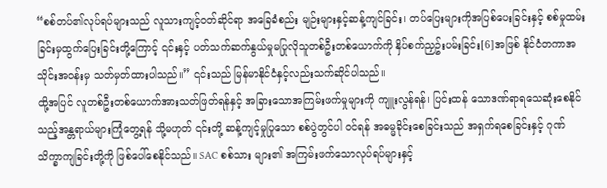“စစ်တပ်၏လုပ်ရပ်များသည် လူသားကျင့်ဝတ်ဆိုင်ရာ အခြေခံစည်း မျဉ်းများနှင့်ဆန့်ကျင်ခြင်း၊ တပ်ပြေးများကိုအပြစ်ပေးခြင်းနှင့် စစ်မှုထမ်းခြင်းမှထွက်ပြေးခြင်းတို့ကြောင့် ၎င်းနှင့် ပတ်သက်ဆက်နွယ်မှုမပြုလိုသူတစ်ဦးတစ်ယောက်ကို နှိပ်စက်ညှဥ်းပမ်းခြင်း[6]အဖြစ် နိုင်ငံတကာအသိုင်းအဝန်းမှ သတ်မှတ်ထားပါသည်။” ၎င်းသည် မြန်မာနိုင်ငံနှင့်လည်းသက်ဆိုင်ပါသည်။
ထို့အပြင် လူတစ်ဦးတစ်ယောက်အားသတ်ဖြတ်ရန်နှင့် အခြားသောအကြမ်းဖက်မှုများကို ကျူးလွန်ရန်၊ ပြင်းထန် သောဒဏ်ရာရသေဆုံးစေနိုင်သည့်အန္တရာယ်များကြုံတွေ့ရန် သို့မဟုတ် ၎င်းတို့ ဆန့်ကျင့်မှုပြုသော စစ်ပွဲတွင်ပါ ဝင်ရန် အဓမ္မခိုင်းစေခြင်းသည် အရှက်ရစေခြင်းနှင့် ဂုဏ်သိက္ခာကျခြင်းတို့ကို ဖြစ်ပေါ်စေနိုင်သည်။ SAC စစ်သား များ၏ အကြမ်းဖက်သောလုပ်ရပ်များနှင့်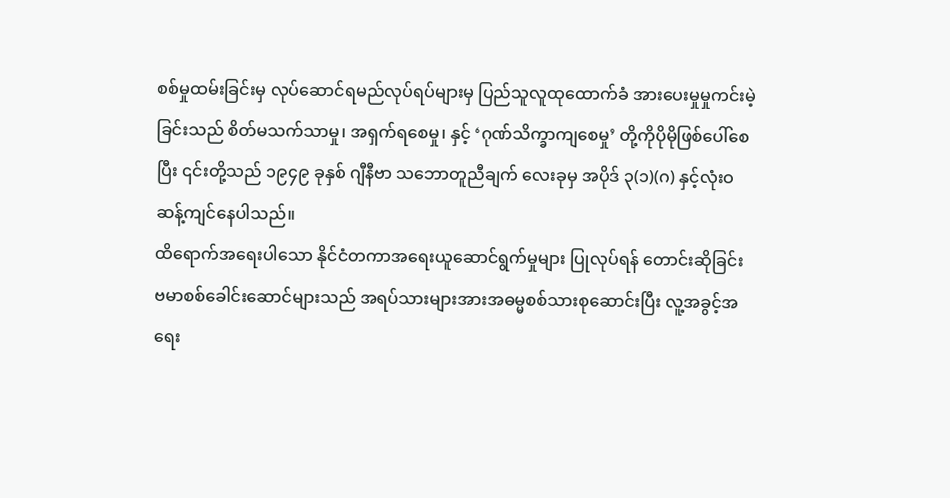စစ်မှုထမ်းခြင်းမှ လုပ်ဆောင်ရမည်လုပ်ရပ်များမှ ပြည်သူလူထုထောက်ခံ အားပေးမှုမှုကင်းမဲ့ခြင်းသည် စိတ်မသက်သာမှု၊ အရှက်ရစေမှု၊ နှင့် ‘ဂုဏ်သိက္ခာကျစေမှု’ တို့ကိုပိုမိုဖြစ်ပေါ်စေပြီး ၎င်းတို့သည် ၁၉၄၉ ခုနှစ် ဂျီနီဗာ သဘောတူညီချက် လေးခုမှ အပိုဒ် ၃(၁)(ဂ) နှင့်လုံးဝဆန့်ကျင်နေပါသည်။
ထိရောက်အရေးပါသော နိုင်ငံတကာအရေးယူဆောင်ရွက်မှုများ ပြုလုပ်ရန် တောင်းဆိုခြင်း
ဗမာစစ်ခေါင်းဆောင်များသည် အရပ်သားများအားအဓမ္မစစ်သားစုဆောင်းပြီး လူ့အခွင့်အရေး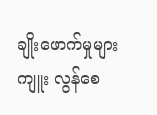ချိုးဖောက်မှုများကျူး လွန်စေ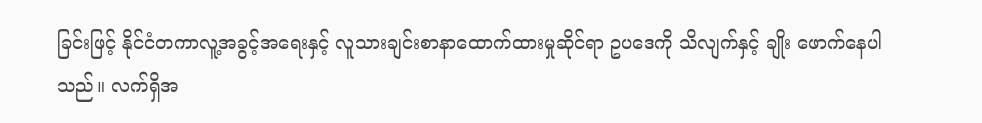ခြင်းဖြင့် နိုင်ငံတကာလူ့အခွင့်အရေးနှင့် လူသားချင်းစာနာထောက်ထားမှုဆိုင်ရာ ဥပဒေကို သိလျက်နှင့် ချိုး ဖောက်နေပါသည်။ လက်ရှိအ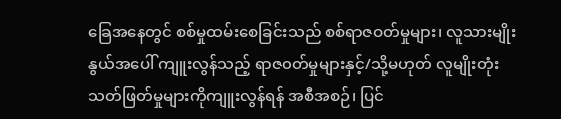ခြေအနေတွင် စစ်မှုထမ်းစေခြင်းသည် စစ်ရာဇဝတ်မှုများ၊ လူသားမျိုးနွယ်အပေါ် ကျူးလွန်သည့် ရာဇ၀တ်မှုများနှင့်/သို့မဟုတ် လူမျိုးတုံးသတ်ဖြတ်မှုများကိုကျူးလွန်ရန် အစီအစဉ်၊ ပြင်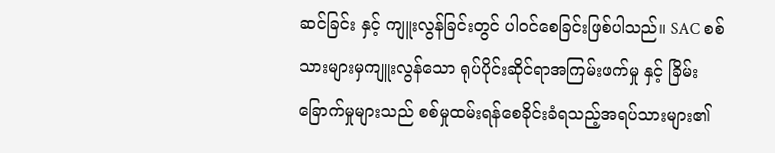ဆင်ခြင်း နှင့် ကျူးလွန်ခြင်းတွင် ပါဝင်စေခြင်းဖြစ်ပါသည်။ SAC စစ်သားများမှကျူးလွန်သော ရုပ်ပိုင်းဆိုင်ရာအကြမ်းဖက်မှု နှင့် ခြိမ်းခြောက်မှုများသည် စစ်မှုထမ်းရန်စေခိုင်းခံရသည့်အရပ်သားများ၏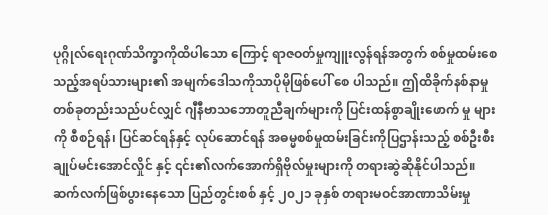ပုဂ္ဂိုလ်ရေးဂုဏ်သိက္ခာကိုထိပါသော ကြောင့် ရာဇဝတ်မှုကျူးလွန်ရန်အတွက် စစ်မှုထမ်းစေသည့်အရပ်သားများ၏ အမျက်ဒေါသကိုသာပိုမိုဖြစ်ပေါ် စေ ပါသည်။ ဤထိခိုက်နစ်နာမှုတစ်ခုတည်းသည်ပင်လျှင် ဂျီနီဗာသဘောတူညီချက်များကို ပြင်းထန်စွာချိုးဖောက် မှု များကို စီစဉ်ရန်၊ ပြင်ဆင်ရန်နှင့် လုပ်ဆောင်ရန် အဓမ္မစစ်မှုထမ်းခြင်းကိုပြဌာန်းသည့် စစ်ဦးစီးချုပ်မင်းအောင်လှိုင် နှင့် ၎င်း၏လက်အောက်ရှိဗိုလ်မှုးများကို တရားဆွဲဆိုနိုင်ပါသည်။
ဆက်လက်ဖြစ်ပွားနေသော ပြည်တွင်းစစ် နှင့် ၂၀၂၁ ခုနှစ် တရားမဝင်အာဏာသိမ်းမှု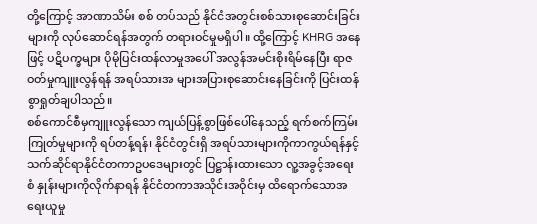တို့ကြောင့် အာဏာသိမ်း စစ် တပ်သည် နိုင်ငံအတွင်းစစ်သားစုဆောင်းခြင်းများကို လုပ်ဆောင်ရန်အတွက် တရားဝင်မှုမရှိပါ။ ထို့ကြောင့် KHRG အနေဖြင့် ပဋိပက္ခများ ပိုမိုပြင်းထန်လာမှုအပေါ် အလွန်အမင်းစိုးရိမ်နေပြီး ရာဇဝတ်မှုကျူးလွန်ရန် အရပ်သားအ များအပြားစုဆောင်းနေခြင်းကို ပြင်းထန်စွာရှုတ်ချပါသည်။
စစ်ကောင်စီမှကျူးလွန်သော ကျယ်ပြန့်စွာဖြစ်ပေါ်နေသည့် ရက်စက်ကြမ်းကြုတ်မှုများကို ရပ်တန့်ရန်၊ နိုင်ငံတွင်းရှိ အရပ်သားများကိုကာကွယ်ရန်နှင့် သက်ဆိုင်ရာနိုင်ငံတကာဥပဒေများတွင် ပြဋ္ဌာန်းထားသော လူ့အခွင့်အရေးစံ နှုန်းများကိုလိုက်နာရန် နိုင်ငံတကာအသိုင်းအဝိုင်းမှ ထိရောက်သောအရေးယူမှု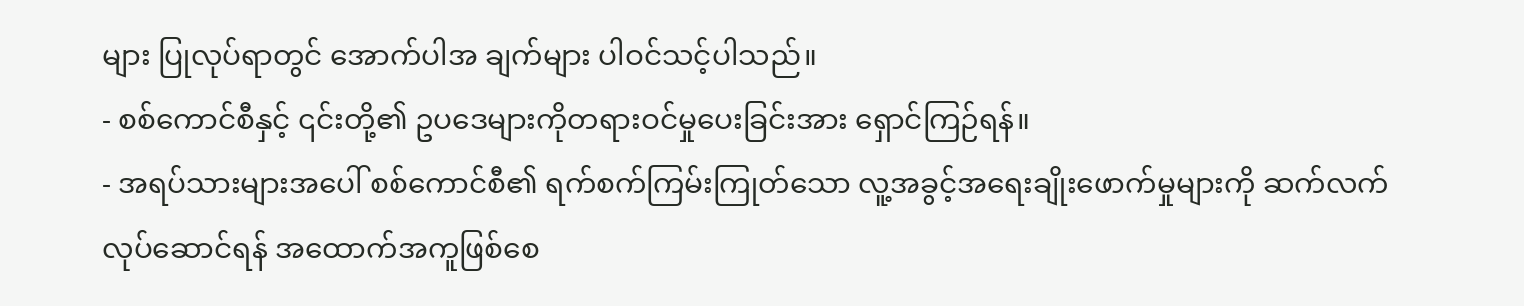များ ပြုလုပ်ရာတွင် အောက်ပါအ ချက်များ ပါဝင်သင့်ပါသည်။
- စစ်ကောင်စီနှင့် ၎င်းတို့၏ ဥပဒေများကိုတရားဝင်မှုပေးခြင်းအား ရှောင်ကြဉ်ရန်။
- အရပ်သားများအပေါ် စစ်ကောင်စီ၏ ရက်စက်ကြမ်းကြုတ်သော လူ့အခွင့်အရေးချိုးဖောက်မှုများကို ဆက်လက်လုပ်ဆောင်ရန် အထောက်အကူဖြစ်စေ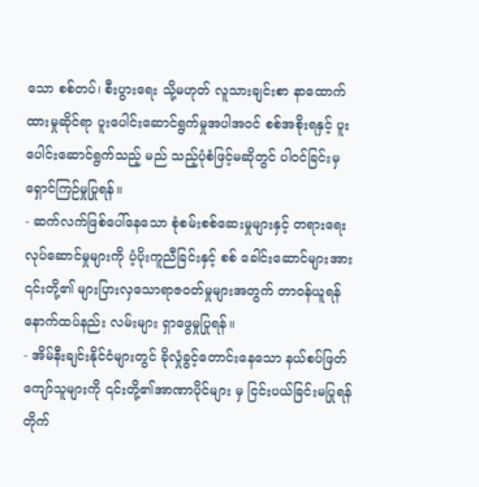သော စစ်တပ်၊ စီးပွားရေး သို့မဟုတ် လူသားချင်းစာ နာထောက်ထားမှုဆိုင်ရာ ပူးပေါင်းဆောင်ရွက်မှုအပါအဝင် စစ်အစိုးရနှင့် ပူးပေါင်းဆောင်ရွက်သည့် မည် သည့်ပုံစံဖြင့်မဆိုတွင် ပါဝင်ခြင်းမှ ရှောင်ကြဉ်မှုပြုရန်။
- ဆက်လက်ဖြစ်ပေါ်နေသော စုံစမ်းစစ်ဆေးမှုများနှင့် တရားရေးလုပ်ဆောင်မှုများကို ပံ့ပိုးကူညီခြင်းနှင့် စစ် ခေါင်းဆောင်များအား ၎င်းတို့၏ များပြားလှသောရာဇဝတ်မှုများအတွက် တာ၀န်ယူရန် နောက်ထပ်နည်း လမ်းများ ရှာဖွေမှုပြုရန်။
- အိမ်နီးချင်းနိုင်ငံများတွင် ခိုလှုံခွင့်တောင်းနေသော နယ်စပ်ဖြတ်ကျော်သူများကို ၎င်းတို့၏အာဏာပိုင်များ မှ ငြင်းပယ်ခြင်းမပြုရန်တိုက်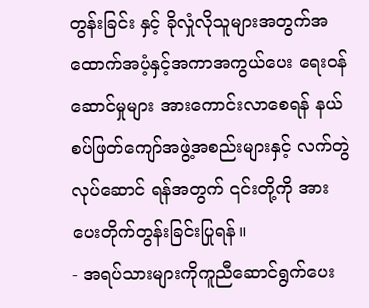တွန်းခြင်း နှင့် ခိုလှုံလိုသူများအတွက်အထောက်အပံ့နှင့်အကာအကွယ်ပေး ရေးဝန်ဆောင်မှုများ အားကောင်းလာစေရန် နယ်စပ်ဖြတ်ကျော်အဖွဲ့အစည်းများနှင့် လက်တွဲလုပ်ဆောင် ရန်အတွက် ၎င်းတို့ကို အားပေးတိုက်တွန်းခြင်းပြုရန်။
- အရပ်သားများကိုကူညီဆောင်ရွက်ပေး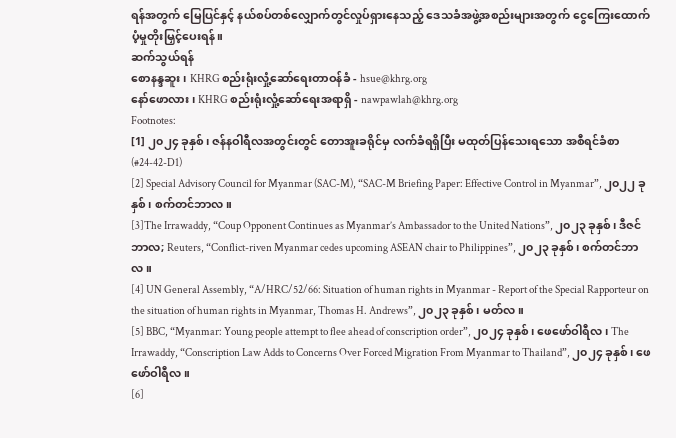ရန်အတွက် မြေပြင်နှင့် နယ်စပ်တစ်လျှောက်တွင်လှုပ်ရှားနေသည့် ဒေသခံအဖွဲ့အစည်းများအတွက် ငွေကြေးထောက်ပံ့မှုတိုးမြှင့်ပေးရန်။
ဆက်သွယ်ရန်
စောနန္ဒဆူး၊ KHRG စည်းရုံးလှုံ့ဆော်ရေးတာဝန်ခံ - hsue@khrg.org
နော်ဖောလား၊ KHRG စည်းရုံးလှုံ့ဆော်ရေးအရာရှိ - nawpawlah@khrg.org
Footnotes:
[1] ၂၀၂၄ ခုနှစ်၊ ဇန်နဝါရီလအတွင်းတွင် တောအူးခရိုင်မှ လက်ခံရရှိပြီး မထုတ်ပြန်သေးရသော အစီရင်ခံစာ (#24-42-D1)
[2] Special Advisory Council for Myanmar (SAC-M), “SAC-M Briefing Paper: Effective Control in Myanmar”, ၂၀၂၂ ခုနှစ်၊ စက်တင်ဘာလ။
[3]The Irrawaddy, “Coup Opponent Continues as Myanmar’s Ambassador to the United Nations”, ၂၀၂၃ ခုနှစ်၊ ဒီဇင်ဘာလ; Reuters, “Conflict-riven Myanmar cedes upcoming ASEAN chair to Philippines”, ၂၀၂၃ ခုနှစ်၊ စက်တင်ဘာလ။
[4] UN General Assembly, “A/HRC/52/66: Situation of human rights in Myanmar - Report of the Special Rapporteur on the situation of human rights in Myanmar, Thomas H. Andrews”, ၂၀၂၃ ခုနှစ်၊ မတ်လ။
[5] BBC, “Myanmar: Young people attempt to flee ahead of conscription order”, ၂၀၂၄ ခုနှစ်၊ ဖေဖော်ဝါရီလ၊ The Irrawaddy, “Conscription Law Adds to Concerns Over Forced Migration From Myanmar to Thailand”, ၂၀၂၄ ခုနှစ်၊ ဖေဖော်ဝါရီလ။
[6]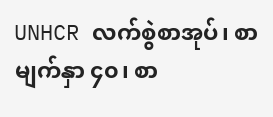UNHCR လက်စွဲစာအုပ်၊ စာမျက်နှာ ၄၀၊ စာ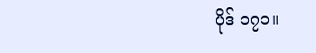ပိုဒ် ၁၇၁။